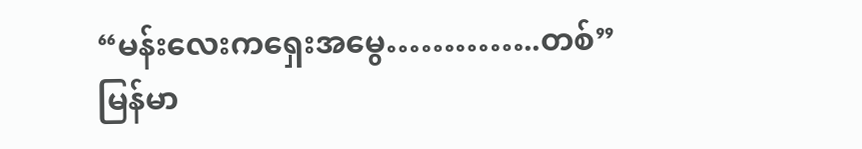“မန်းလေးကရှေးအမွေ…………..တစ်”   မြန်မာ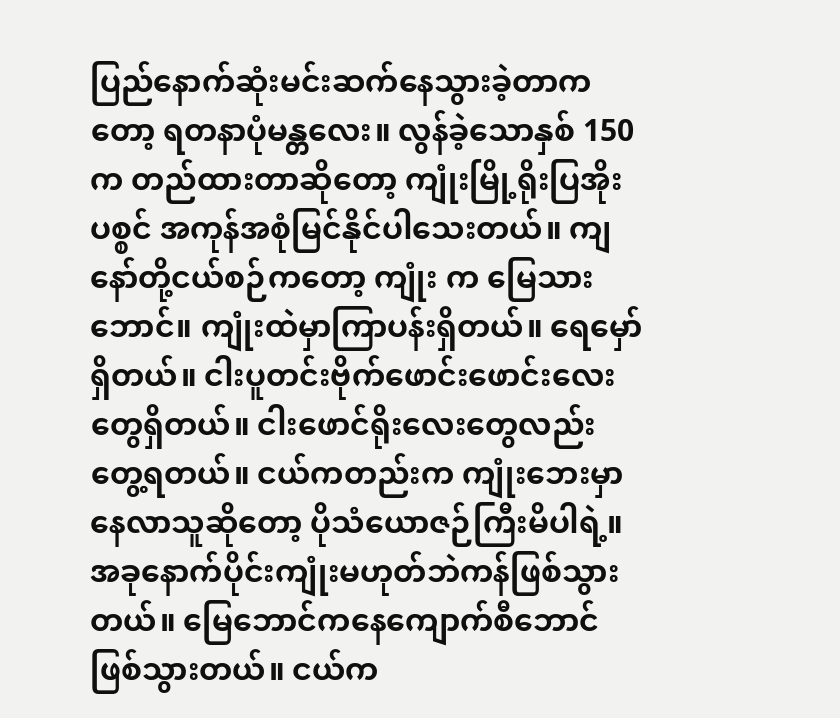ပြည်နောက်ဆုံးမင်းဆက်နေသွားခဲ့တာကတော့ ရတနာပုံမန္တလေး။ လွန်ခဲ့သောနှစ် 150က တည်ထားတာဆိုတော့ ကျုံးမြို့ရိုးပြအိုးပစ္စင် အကုန်အစုံမြင်နိုင်ပါသေးတယ်။ ကျနော်တို့ငယ်စဉ်ကတော့ ကျုံး က မြေသားဘောင်။ ကျုံးထဲမှာကြာပန်းရှိတယ်။ ရေမှော်ရှိတယ်။ ငါးပူတင်းဗိုက်ဖောင်းဖောင်းလေးတွေရှိတယ်။ ငါးဖောင်ရိုးလေးတွေလည်းတွေ့ရတယ်။ ငယ်ကတည်းက ကျုံးဘေးမှာနေလာသူဆိုတော့ ပိုသံယောဇဉ်ကြီးမိပါရဲ့။ အခုနောက်ပိုင်းကျုံးမဟုတ်ဘဲကန်ဖြစ်သွားတယ်။ မြေဘောင်ကနေကျောက်စီဘောင်ဖြစ်သွားတယ်။ ငယ်က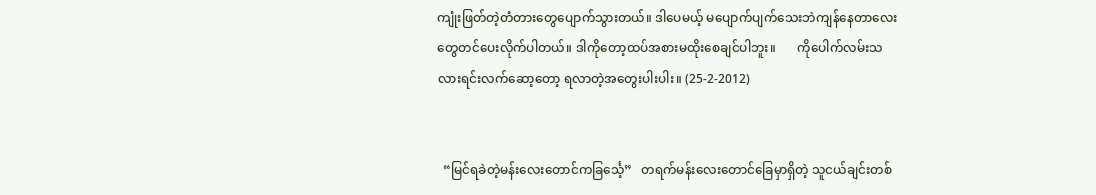ကျုံးဖြတ်တဲ့တံတားတွေပျောက်သွားတယ်။ ဒါပေမယ့် မပျောက်ပျက်သေးဘဲကျန်နေတာလေးတွေတင်ပေးလိုက်ပါတယ်။ ဒါကိုတော့ထပ်အစားမထိုးစေချင်ပါဘူး။       ကိုပေါက်လမ်းသလားရင်းလက်ဆော့တော့ ရလာတဲ့အတွေးပါးပါး။ (25-2-2012)


  “မြင်ရခဲတဲ့မန်းလေးတောင်ကခြင်္သေ့”   တရက်မန်းလေးတောင်ခြေမှာရှိတဲ့ သူငယ်ချင်းတစ်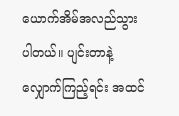ယောက်အိမ်အလည်သွားပါတယ်။ ပျင်းတာနဲ့လျှောက်ကြည့်ရင်း အထင်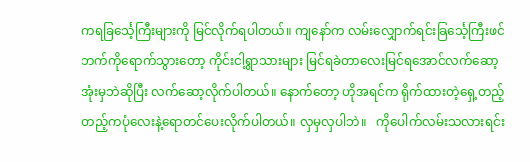ကရခြင်္သေ့ကြီးများကို မြင်လိုက်ရပါတယ်။ ကျနော်က လမ်းလျှောက်ရင်းခြင်္သေ့ကြီးဖင်ဘက်ကိုရောက်သွားတော့ ကိုင်းငါ့ရွာသားများ မြင်ရခဲတာလေးမြင်ရအောင်လက်ဆော့အုံးမှဘဲဆိုပြီး လက်ဆော့လိုက်ပါတယ်။ နောက်တော့ ဟိုအရင်က ရိုက်ထားတဲ့ရှေ့တည့်တည့်ကပုံလေးနဲ့ရောတင်ပေးလိုက်ပါတယ်။ လှမှလှပါဘဲ။   ကိုပေါက်လမ်းသလားရင်း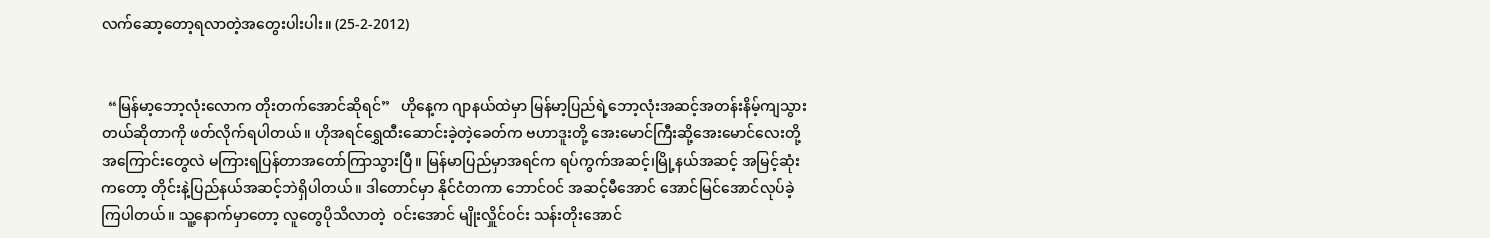လက်ဆော့တော့ရလာတဲ့အတွေးပါးပါး။ (25-2-2012)


  “မြန်မာ့ဘော့လုံးလောက တိုးတက်အောင်ဆိုရင်”   ဟိုနေ့က ဂျာနယ်ထဲမှာ မြန်မာ့ပြည်ရဲ့ဘော့လုံးအဆင့်အတန်းနိမ့်ကျသွားတယ်ဆိုတာကို ဖတ်လိုက်ရပါတယ်။ ဟိုအရင်ရွှေထီးဆောင်းခဲ့တဲ့ခေတ်က ဗဟာဒူးတို့ အေးမောင်ကြီးဆို့အေးမောင်လေးတို့ အကြောင်းတွေလဲ မကြားရပြန်တာအတော်ကြာသွားပြီ။ မြန်မာပြည်မှာအရင်က ရပ်ကွက်အဆင့်၊မြို့နယ်အဆင့် အမြင့်ဆုံးကတော့ တိုင်းနဲ့ပြည်နယ်အဆင့်ဘဲရှိပါတယ်။ ဒါတောင်မှာ နိုင်ငံတကာ ဘောင်ဝင် အဆင့်မီအောင် အောင်မြင်အောင်လုပ်ခဲ့ကြပါတယ်။ သူ့နောက်မှာတော့ လူတွေပိုသိလာတဲ့  ဝင်းအောင် မျိုးလှိူင်ဝင်း သန်းတိုးအောင်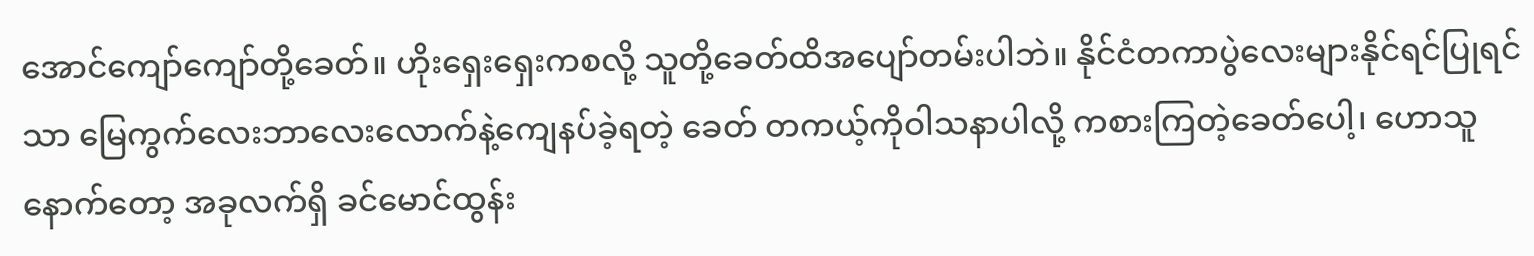အောင်ကျော်ကျော်တို့ခေတ်။ ဟိုးရှေးရှေးကစလို့ သူတို့ခေတ်ထိအပျော်တမ်းပါဘဲ။ နိုင်ငံတကာပွဲလေးများနိုင်ရင်ပြုရင်သာ မြေကွက်လေးဘာလေးလောက်နဲ့ကျေနပ်ခဲ့ရတဲ့ ခေတ် တကယ့်ကိုဝါသနာပါလို့ ကစားကြတဲ့ခေတ်ပေါ့၊ ဟောသူနောက်တော့ အခုလက်ရှိ ခင်မောင်ထွန်း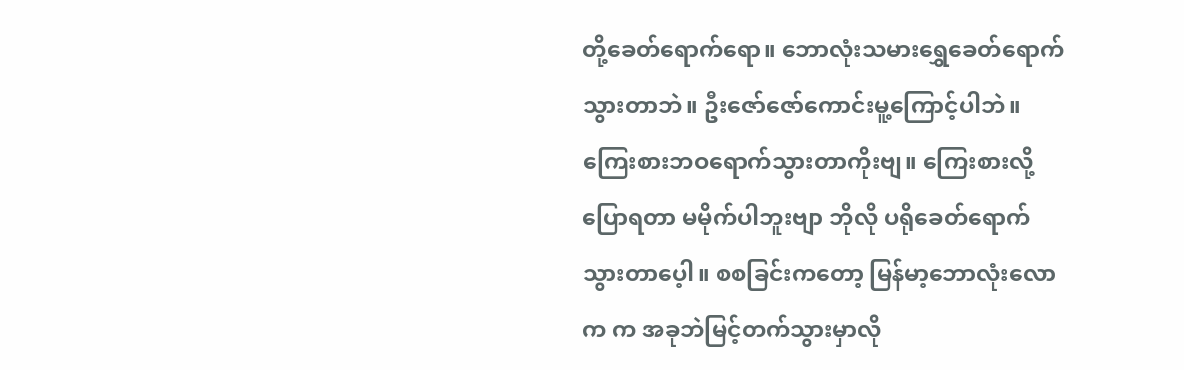တို့ခေတ်ရောက်ရော။ ဘောလုံးသမားရွှေခေတ်ရောက်သွားတာဘဲ။ ဦးဇော်ဇော်ကောင်းမူ့ကြောင့်ပါဘဲ။ ကြေးစားဘဝရောက်သွားတာကိုးဗျ။ ကြေးစားလို့ပြောရတာ မမိုက်ပါဘူးဗျာ ဘိုလို ပရိုခေတ်ရောက်သွားတာပေ့ါ။ စစခြင်းကတော့ မြန်မာ့ဘောလုံးလောက က အခုဘဲမြင့်တက်သွားမှာလို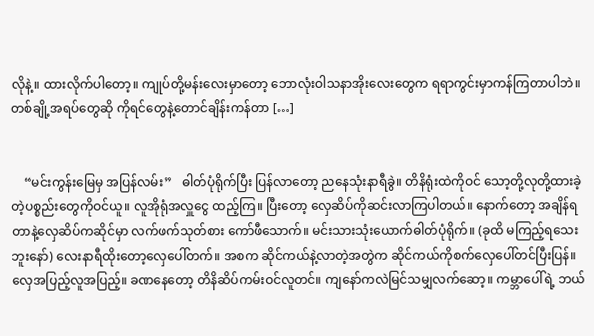လိုနဲ့။ ထားလိုက်ပါတော့။ ကျုပ်တို့မန်းလေးမှာတော့ ဘောလုံးဝါသနာအိုးလေးတွေက ရရာကွင်းမှာကန်ကြတာပါဘဲ။ တစ်ချို့အရပ်တွေဆို ကိုရင်တွေနဲ့တောင်ချိန်းကန်တာ […]


    “မင်းကွန်းမြေမှ အပြန်လမ်း”   ဓါတ်ပုံရိုက်ပြီး ပြန်လာတော့ ညနေသုံးနာရီခွဲ။ တိနိရုံးထဲကိုဝင် သော့တို့လုတို့ထားခဲ့တဲ့ပစ္စည်းတွေကိုဝင်ယူ။ လူအိုရုံအလှူငွေ ထည့်ကြ။ ပြီးတော့ လှေဆိပ်ကိုဆင်းလာကြပါတယ်။ နောက်တော့ အချိန်ရတာနဲ့လှေဆိပ်ကဆိုင်မှာ လက်ဖက်သုတ်စား ကော်ဖီသောက်။ မင်းသားသုံးယောက်ဓါတ်ပုံရိုက်။ (ခုထိ မကြည့်ရသေးဘူးနော်) လေးနာရီထိုးတော့လှေပေါ်တက်။ အစက ဆိုင်ကယ်နဲ့လာတဲ့အတွဲက ဆိုင်ကယ်ကိုစက်လှေပေါ်တင်ပြီးပြန်။ လှေအပြည့်လူအပြည့်။ ခဏနေတော့ တိနိဆိပ်ကမ်းဝင်လူတင်။ ကျနော်ကလဲမြင်သမျှလက်ဆော့။ ကမ္ဘာပေါ်ရဲ့ ဘယ်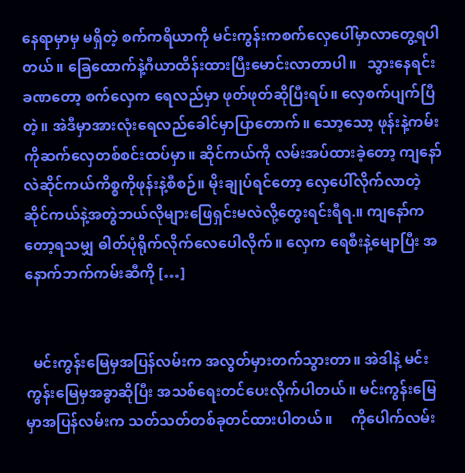နေရာမှာမှ မရှိတဲ့ စက်ကရိယာကို မင်းကွန်းကစက်လှေပေါ်မှာလာတွေ့ရပါတယ်။ ခြေထောက်နဲ့ဂီယာထိန်းထားပြီးမောင်းလာတာပါ။   သွားနေရင်းခဏတော့ စက်လှေက ရေလည်မှာ ဖုတ်ဖုတ်ဆိုပြီးရပ်။ လှေစက်ပျက်ပြီတဲ့။ အဲဒီမှာအားလုံးရေလည်ခေါင်မှာပြာတောက်။ သော့သော့ ဖုန်းနဲ့ကမ်းကိုဆက်လှေတစ်စင်းထပ်မှာ။ ဆိုင်ကယ်ကို လမ်းအပ်ထားခဲ့တော့ ကျနော်လဲဆိုင်ကယ်ကိစ္စကိုဖုန်းနဲ့စီစဉ်။ မိုးချုပ်ရင်တော့ လှေပေါ်လိုက်လာတဲ့ ဆိုင်ကယ်နဲ့အတွဲဘယ်လိုများဖြေရှင်းမလဲလို့တွေးရင်းရီရ.။ ကျနော်ကတော့ရသမျှ ဓါတ်ပုံရိုက်လိုက်လေပေါလိုက်။ လှေက ရေစီးနဲ့မျောပြီး အနောက်ဘက်ကမ်းဆီကို […]


  မင်းကွန်းမြေမှအပြန်လမ်းက အလွတ်မှားတက်သွားတာ။ အဲဒါနဲ့ မင်းကွန်းမြေမှအခွာဆိုပြီး အသစ်ရေးတင်ပေးလိုက်ပါတယ်။ မင်းကွန်းမြေမှာအပြန်လမ်းက သတ်သတ်တစ်ခုတင်ထားပါတယ်။     ကိုပေါက်လမ်း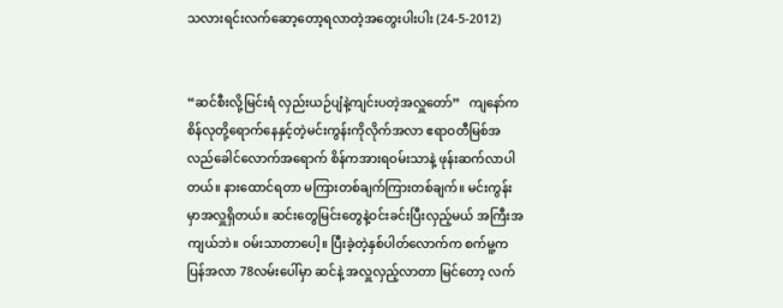သလားရင်းလက်ဆော့တော့ရလာတဲ့အတွေးပါးပါး (24-5-2012)


“ဆင်စီးလို့မြင်းရံ လှည်းယဉ်ပျံနဲ့ကျင်းပတဲ့အလှူတော်”   ကျနော်က စိန်လုတို့ရောက်နေနှင့်တဲ့မင်းကွန်းကိုလိုက်အလာ ဧရာဝတီမြစ်အလည်ခေါင်လောက်အရောက် စိန်ကအားရဝမ်းသာနဲ့ ဖုန်းဆက်လာပါတယ်။ နားထောင်ရတာ မကြားတစ်ချက်ကြားတစ်ချက်။ မင်းကွန်းမှာအလှူရှိတယ်။ ဆင်းတွေမြင်းတွေနဲ့ဝင်းခင်းပြီးလှည့်မယ် အကြီးအကျယ်ဘဲ။ ဝမ်းသာတာပေါ့။ ပြီးခဲ့တဲ့နှစ်ပါတ်လောက်က စက်မူ့ကပြန်အလာ 78လမ်းပေါ်မှာ ဆင်နဲ့ အလှူလှည့်လာတာ မြင်တော့ လက်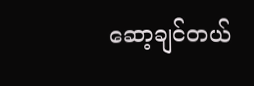ဆော့ချင်တယ်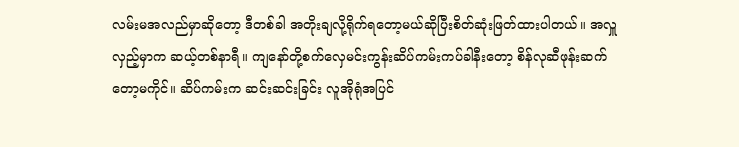လမ်းမအလည်မှာဆိုတော့ ဒီတစ်ခါ အတိုးချလို့ရိုက်ရတော့မယ်ဆိုပြီးစိတ်ဆုံးဖြတ်ထားပါတယ်။ အလှူလှည့်မှာက ဆယ့်တစ်နာရီ။ ကျနော်တို့စက်လှေမင်းကွန်းဆိပ်ကမ်းကပ်ခါနီးတော့ စိန်လုဆီဖုန်းဆက်တော့မကိုင်။ ဆိပ်ကမ်းက ဆင်းဆင်းခြင်း လူအိုရုံအပြင်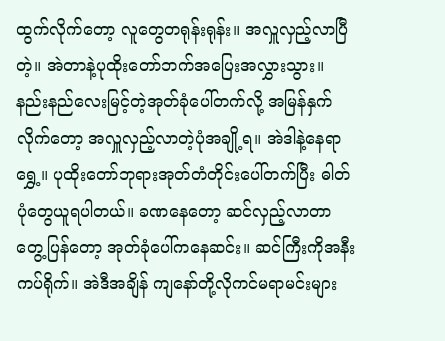ထွက်လိုက်တော့ လူတွေတရုန်းရုန်း။ အလှူလှည့်လာပြီတဲ့။ အဲတာနဲ့ပုထိုးတော်ဘက်အပြေးအလွှားသွား။ နည်းနည်လေးမြင့်တဲ့အုတ်ခုံပေါ်တက်လို့ အမြန်နှက်လိုက်တော့ အလှူလှည့်လာတဲ့ပုံအချို့ရ။ အဲဒါနဲ့နေရာရွှေ့။ ပုထိုးတော်ဘုရားအုတ်တံတိုင်းပေါ်တက်ပြီး ဓါတ်ပုံတွေယူရပါတယ်။ ခဏနေတော့ ဆင်လှည့်လာတာတွေ့ပြန်တော့ အုတ်ခုံပေါ်ကနေဆင်း။ ဆင်ကြီးကိုအနီးကပ်ရိုက်။ အဲဒီအချိန် ကျနော်တို့လိုကင်မရာမင်းများ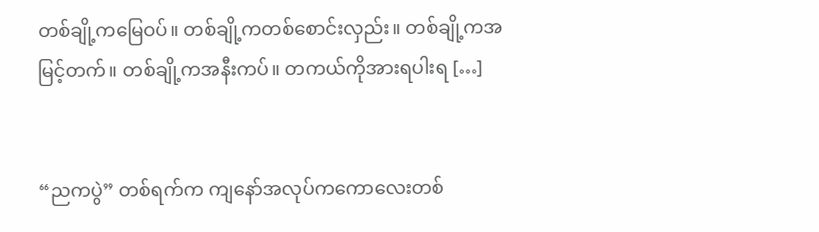တစ်ချို့ကမြေဝပ်။ တစ်ချို့ကတစ်စောင်းလှည်း။ တစ်ချို့ကအမြင့်တက်။ တစ်ချို့ကအနီးကပ်။ တကယ်ကိုအားရပါးရ […]


“ညကပွဲ” တစ်ရက်က ကျနော်အလုပ်ကကောလေးတစ်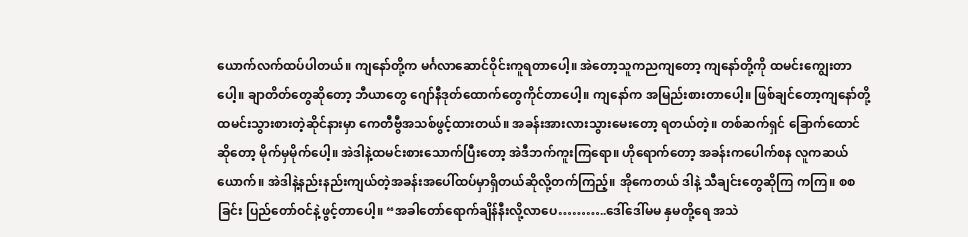ယောက်လက်ထပ်ပါတယ်။ ကျနော်တို့က မင်္ဂလာဆောင်ဝိုင်းကူရတာပေါ့။ အဲတော့သူကညကျတော့ ကျနော်တို့ကို ထမင်းကျွေးတာပေါ့။ ချာတိတ်တွေဆိုတော့ ဘီယာတွေ ဂျော်နီဒုတ်ထောက်တွေကိုင်တာပေါ့။ ကျနော်က အမြည်းစားတာပေါ့။ ဖြစ်ချင်တော့ကျနော်တို့ထမင်းသွားစားတဲ့ဆိုင်နားမှာ ကေတီဗွီအသစ်ဖွင့်ထားတယ်။ အခန်းအားလားသွားမေးတော့ ရတယ်တဲ့။ တစ်ဆက်ရှင် ခြောက်ထောင်ဆိုတော့ မိုက်မှမိုက်ပေါ့။ အဲဒါနဲ့ထမင်းစားသောက်ပြီးတော့ အဲဒီဘက်ကူးကြရော။ ဟိုရောက်တော့ အခန်းကပေါက်စန လူကဆယ်ယောက်။ အဲဒါနဲ့နည်းနည်းကျယ်တဲ့အခန်းအပေါ်ထပ်မှာရှိတယ်ဆိုလို့တက်ကြည့်။ အိုကေတယ် ဒါနဲ့ သီချင်းတွေဆိုကြ ကကြ။ စစခြင်း ပြည်တော်ဝင်နဲ့ဖွင့်တာပေါ့။ “အခါတော်ရောက်ချိန်နီးလို့လာပေ………..ဒေါ်ဒေါ်မမ နှမတို့ရေ အသဲ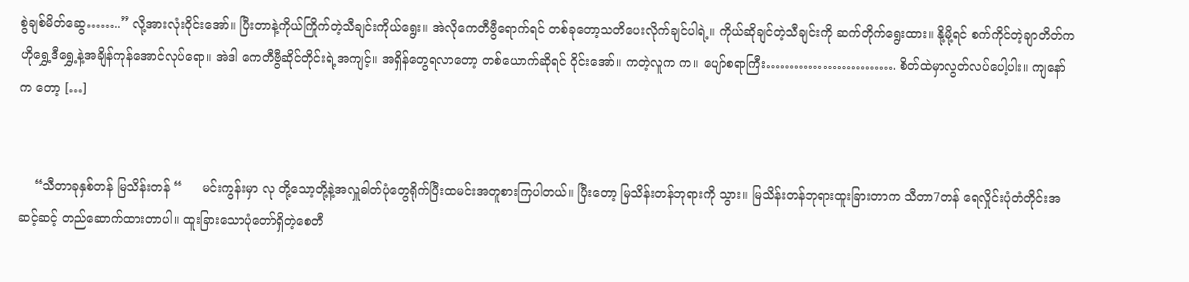စွဲချစ်မိတ်ဆွေ……..” လို့အားလုံးဝိုင်းအော်။ ပြီးတာနဲ့ကိုယ်ကြိုက်တဲ့သီချင်းကိုယ်ရွေး။ အဲလိုကေတီဗွီရောက်ရင် တစ်ခုတော့သတိပေးလိုက်ချင်ပါရဲ့။ ကိုယ်ဆိုချင်တဲ့သီချင်းကို ဆက်တိုက်ရွေးထား။ နို့မို့ရင် စက်ကိုင်တဲ့ချာတိတ်က ဟိုရွှေ့ဒီရွှေ့နဲ့အချိန်ကုန်အောင်လုပ်ရော။ အဲဒါ ကေတီဗွီဆိုင်တိုင်းရဲ့အကျင့်။ အရှိန်တွေရလာတော့ တစ်ယောက်ဆိုရင် ဝိုင်းအော်။ ကတဲ့လူက က။ ပျော်စရာကြီး………………………. စိတ်ထဲမှာလွတ်လပ်ပေါ့ပါး။ ကျနော်က တော့ […]


    “သီတာခုနှစ်တန် မြသိန်းတန် “     မင်းကွန်းမှာ လု တို့သော့တို့နဲ့အလှူဓါတ်ပုံတွေရိုက်ပြီးထမင်းအတူစားကြပါတယ်။ ပြီးတော့ မြသိန်းတန်ဘုရားကို သွား။ မြသိန်းတန်ဘုရားထူးခြားတာက သီတာ7တန် ရေလှိုင်းပုံတံတိုင်းအဆင့်ဆင့် တည်ဆောက်ထားတာပါ။ ထူးခြားသောပုံတော်ရှိတဲ့စေတီ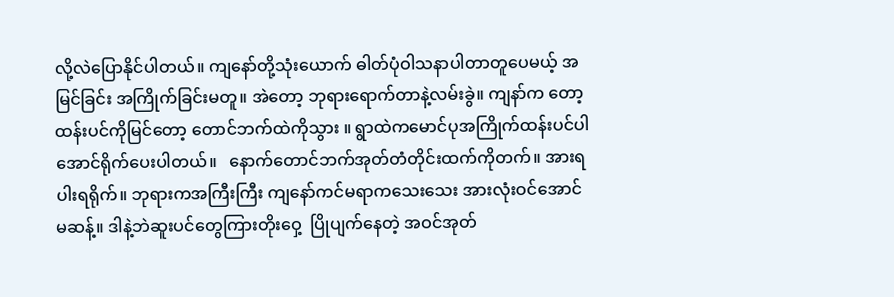လို့လဲပြောနိုင်ပါတယ်။ ကျနော်တို့သုံးယောက် ဓါတ်ပုံဝါသနာပါတာတူပေမယ့် အမြင်ခြင်း အကြိုက်ခြင်းမတူ။ အဲတော့ ဘုရားရောက်တာနဲ့လမ်းခွဲ။ ကျနာ်က တော့ ထန်းပင်ကိုမြင်တော့ တောင်ဘက်ထဲကိုသွား ။ ရွာထဲကမောင်ပုအကြိုက်ထန်းပင်ပါအောင်ရိုက်ပေးပါတယ်။   နောက်တောင်ဘက်အုတ်တံတိုင်းထက်ကိုတက်။ အားရပါးရရိုက်။ ဘုရားကအကြီးကြီး ကျနော်ကင်မရာကသေးသေး အားလုံးဝင်အောင်မဆန့်။ ဒါနဲ့ဘဲဆူးပင်တွေကြားတိုးဝှေ့  ပြိုပျက်နေတဲ့ အဝင်အုတ်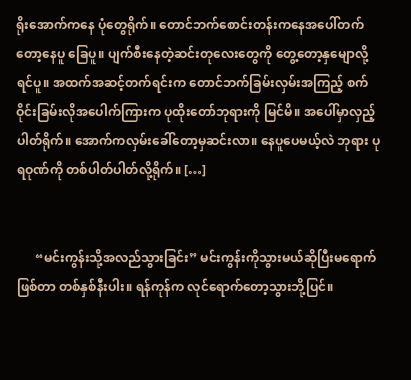ရိုးအောက်ကနေ ပုံတွေရိုက်။ တောင်ဘက်စောင်းတန်းကနေအပေါ်တက်တော့နေပူ ခြေပူ။ ပျက်စီးနေတဲ့ဆင်းတုလေးတွေကို တွေ့တော့နှမျောလို့ရင်ပူ။ အထက်အဆင့်တက်ရင်းက တောင်ဘက်ခြမ်းလှမ်းအကြည့် စက်ဝိုင်းခြမ်းလိုအပေါက်ကြားက ပုထိုးတော်ဘုရားကို မြင်မိ။ အပေါ်မှာလှည့်ပါတ်ရိုက်။ အောက်ကလှမ်းခေါ်တော့မှဆင်းလာ။ နေပူပေမယ့်လဲ ဘုရား ပုရဝုဏ်ကို တစ်ပါတ်ပါတ်လို့ရိုက်။ […]


      “မင်းကွန်းသို့အလည်သွားခြင်း” မင်းကွန်းကိုသွားမယ်ဆိုပြီးမရောက်ဖြစ်တာ တစ်နှစ်နီးပါး။ ရန်ကုန်က လုင်ရောက်တော့သွားဘို့ပြင်။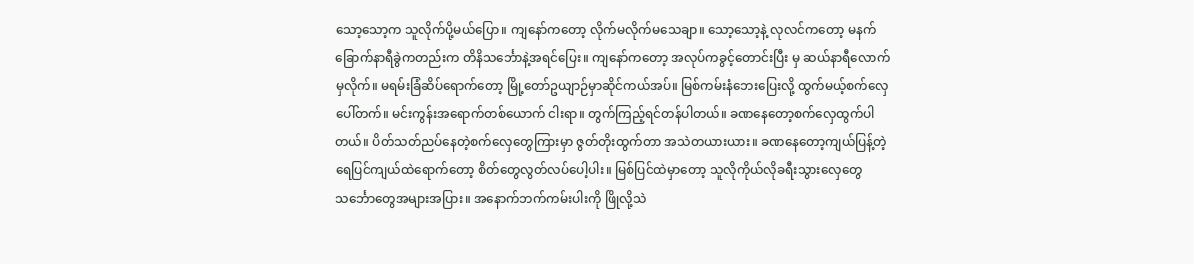သော့သော့က သူလိုက်ပို့မယ်ပြော။ ကျနော်ကတော့ လိုက်မလိုက်မသေချာ။ သော့သော့နဲ့ လုလင်ကတော့ မနက်ခြောက်နာရီခွဲကတည်းက တိနိသင်္ဘောနဲ့အရင်ပြေး။ ကျနော်ကတော့ အလုပ်ကခွင့်တောင်းပြီး မှ ဆယ်နာရီလောက်မှလိုက်။ မရမ်းခြံဆိပ်ရောက်တော့ မြို့တော်ဥယျာဉ်မှာဆိုင်ကယ်အပ်။ မြစ်ကမ်းနံဘေးပြေးလို့ ထွက်မယ့်စက်လှေပေါ်တက်။ မင်းကွန်းအရောက်တစ်ယောက် ငါးရာ။ တွက်ကြည့်ရင်တန်ပါတယ်။ ခဏနေတော့စက်လှေထွက်ပါတယ်။ ပိတ်သတ်ညပ်နေတဲ့စက်လှေတွေကြားမှာ ဇွတ်တိုးထွက်တာ အသဲတယားယား။ ခဏနေတော့ကျယ်ပြန့်တဲ့ ရေပြင်ကျယ်ထဲရောက်တော့ စိတ်တွေလွတ်လပ်ပေါ့ပါး။ မြစ်ပြင်ထဲမှာတော့ သူလိုကိုယ်လိုခရီးသွားလှေတွေ သင်္ဘောတွေအများအပြား။ အနောက်ဘက်ကမ်းပါးကို ဖြိုလို့သဲ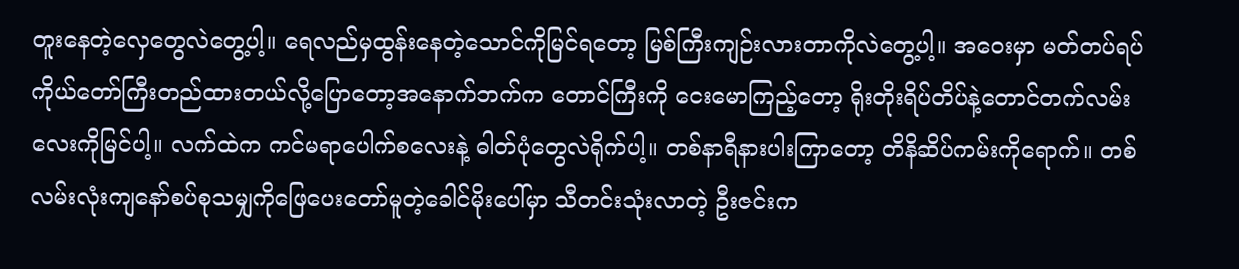တူးနေတဲ့လှေတွေလဲတွေ့ပါ့။ ရေလည်မှထွန်းနေတဲ့သောင်ကိုမြင်ရတော့ မြစ်ကြီးကျဉ်းလားတာကိုလဲတွေ့ပါ့။ အဝေးမှာ မတ်တပ်ရပ်ကိုယ်တော်ကြီးတည်ထားတယ်လို့ပြောတော့အနောက်ဘက်က တောင်ကြီးကို ငေးမောကြည့်တော့ ရိုးတိုးရိပ်တိပ်နဲ့တောင်တက်လမ်းလေးကိုမြင်ပါ့။ လက်ထဲက ကင်မရာပေါက်စလေးနဲ့ ဓါတ်ပုံတွေလဲရိုက်ပါ့။ တစ်နာရီနားပါးကြာတော့ တိနိဆိပ်ကမ်းကိုရောက်။ တစ်လမ်းလုံးကျနော်စပ်စုသမျှကိုဖြေပေးတော်မူတဲ့ခေါင်မိုးပေါ်မှာ သီတင်းသုံးလာတဲ့ ဦးဇင်းက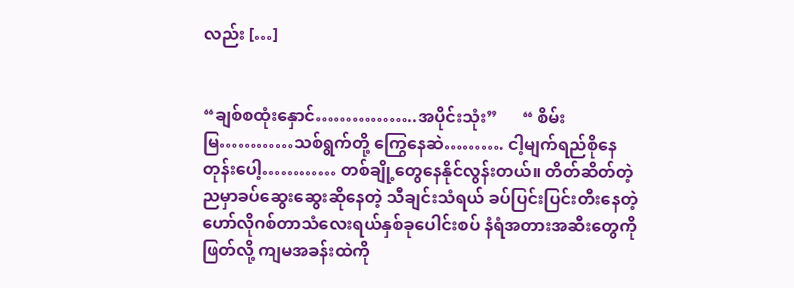လည်း […]


“ချစ်စထုံးနှောင်……………..အပိုင်းသုံး”      “ စိမ်းမြ…………သစ်ရွက်တို့ ကြွေနေဆဲ………. ငါ့မျက်ရည်စိုနေတုန်းပေါ့………… တစ်ချို့တွေနေနိုင်လွန်းတယ်။ တိတ်ဆိတ်တဲ့ညမှာခပ်ဆွေးဆွေးဆိုနေတဲ့ သီချင်းသံရယ် ခပ်ပြင်းပြင်းတီးနေတဲ့ ဟော်လိုဂစ်တာသံလေးရယ်နှစ်ခုပေါင်းစပ် နံရံအတားအဆီးတွေကိုဖြတ်လို့ ကျမအခန်းထဲကို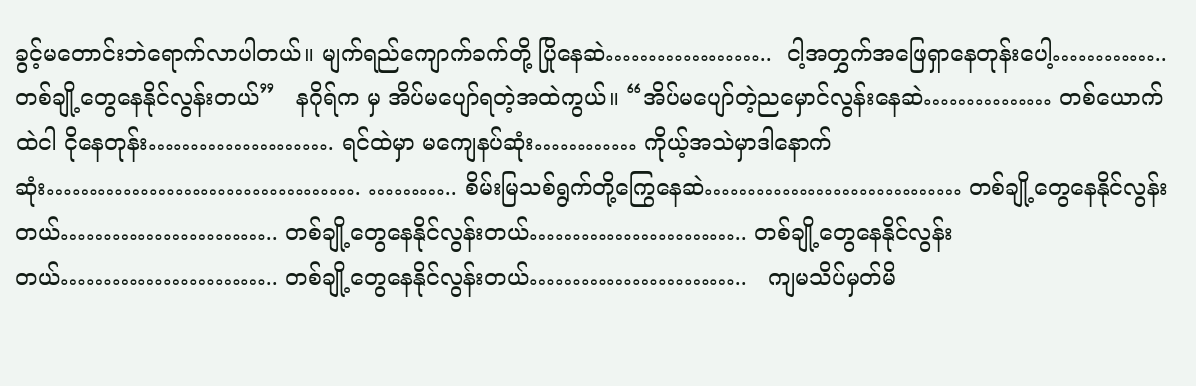ခွင့်မတောင်းဘဲရောက်လာပါတယ်။ မျက်ရည်ကျောက်ခက်တို့ ပြိုနေဆဲ………………..  ငါ့အတွှက်အဖြေရှာနေတုန်းပေါ့………….. တစ်ချို့တွေနေနိုင်လွန်းတယ်”   နဂိုရ်က မှ အိပ်မပျော်ရတဲ့အထဲကွယ်။ “အိပ်မပျော်တဲ့ညမှောင်လွန်းနေဆဲ…………… တစ်ယောက်ထဲငါ ငိုနေတုန်း…………………. ရင်ထဲမှာ မကျေနပ်ဆုံး………… ကိုယ့်အသဲမှာဒါနောက်ဆုံး………………………………. ……….. စိမ်းမြသစ်ရွက်တို့ကြွေနေဆဲ………………………… တစ်ချို့တွေနေနိုင်လွန်းတယ်…………………….. တစ်ချို့တွေနေနိုင်လွန်းတယ်…………………….. တစ်ချို့တွေနေနိုင်လွန်းတယ်…………………….. တစ်ချို့တွေနေနိုင်လွန်းတယ်……………………..   ကျမသိပ်မှတ်မိ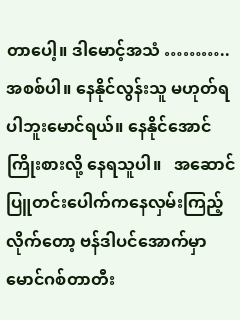တာပေါ့။ ဒါမောင့်အသံ ………..အစစ်ပါ။ နေနိုင်လွန်းသူ မဟုတ်ရပါဘူးမောင်ရယ်။ နေနိုင်အောင်ကြိုးစားလို့ နေရသူပါ။   အဆောင်ပြူတင်းပေါက်ကနေလှမ်းကြည့်လိုက်တော့ ဗန်ဒါပင်အောက်မှာ မောင်ဂစ်တာတီး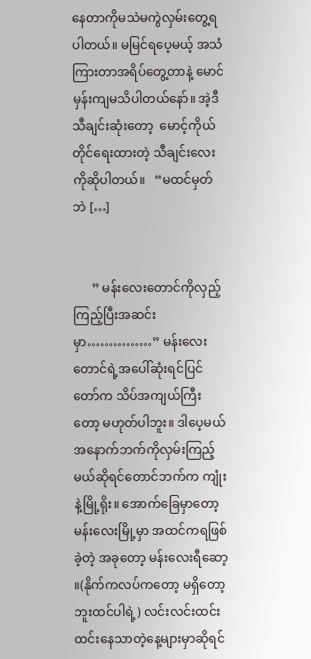နေတာကိုမသဲမကွဲလှမ်းတွေ့ရပါတယ်။ မမြင်ရပေ့မယ့် အသံကြားတာအရိပ်တွေ့တာနဲ့ မောင်မှန်းကျမသိပါတယ်နော်။ အဲ့ဒီသီချင်းဆုံးတော့  မောင့်ကိုယ်တိုင်ရေးထားတဲ့ သီချင်းလေးကိုဆိုပါတယ်။   “မထင်မှတ်ဘဲ […]


      ” မန်းလေးတောင်ကိုလှည့်ကြည့်ပြီးအဆင်းမှာ……………” မန်းလေးတောင်ရဲ့အပေါ်ဆုံးရင်ပြင်တော်က သိပ်အကျယ်ကြီးတော့ မဟုတ်ပါဘူး။ ဒါပေ့မယ် အနောက်ဘက်ကိုလှမ်းကြည့်မယ်ဆိုရင်တောင်ဘက်က ကျုံးနဲ့မြို့ရိုး။ အောက်ခြေမှာတော့ မန်းလေးမြို့မှာ အထင်ကရဖြစ်ခဲ့တဲ့ အခုတော့ မန်းလေးရီဆော့ ။(နိုက်ကလပ်ကတော့ မရှိတော့ဘူးထင်ပါရဲ့) လင်းလင်းထင်းထင်းနေသာတဲ့နေ့များမှာဆိုရင်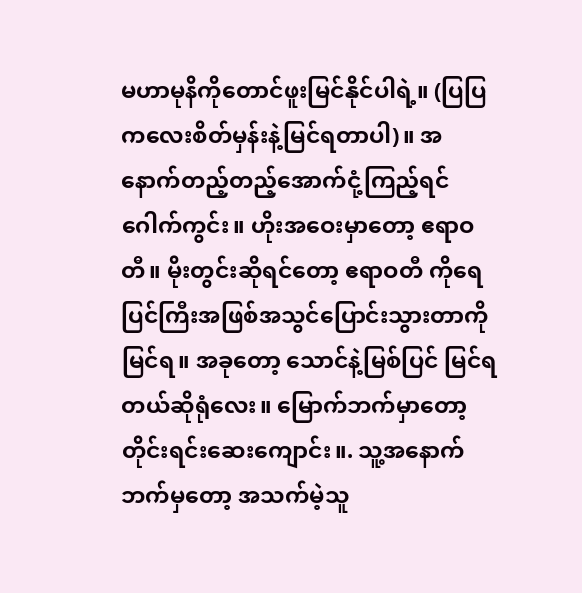မဟာမုနိကိုတောင်ဖူးမြင်နိုင်ပါရဲ့။ (ပြပြကလေးစိတ်မှန်းနဲ့မြင်ရတာပါ)။ အနောက်တည့်တည့်အောက်ငုံ့ကြည့်ရင် ဂေါက်ကွင်း။ ဟိုးအဝေးမှာတော့ ဧရာဝတီ။ မိုးတွင်းဆိုရင်တော့ ဧရာဝတီ ကိုရေပြင်ကြီးအဖြစ်အသွင်ပြောင်းသွားတာကိုမြင်ရ။ အခုတော့ သောင်နဲ့မြစ်ပြင် မြင်ရတယ်ဆိုရုံလေး။ မြောက်ဘက်မှာတော့ တိုင်းရင်းဆေးကျောင်း။. သူ့အနောက်ဘက်မှတော့ အသက်မဲ့သူ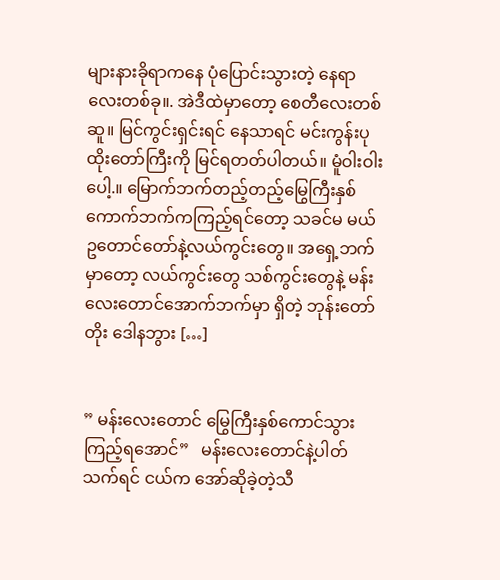များနားခိုရာကနေ ပုံပြောင်းသွားတဲ့ နေရာလေးတစ်ခု။. အဲဒီထဲမှာတော့ စေတီလေးတစ်ဆူ။ မြင်ကွင်းရှင်းရင် နေသာရင် မင်းကွန်းပုထိုးတော်ကြီးကို မြင်ရတတ်ပါတယ်။ မူံဝါးဝါးပေါ့.။ မြောက်ဘက်တည့်တည့်မြွေကြီးနှစ်ကောက်ဘက်ကကြည့်ရင်တော့ သခင်မ မယ်ဥတောင်တော်နဲ့လယ်ကွင်းတွေ။ အရှေ့ဘက်မှာတော့ လယ်ကွင်းတွေ သစ်ကွင်းတွေနဲ့ မန်းလေးတောင်အောက်ဘက်မှာ ရှိတဲ့ ဘုန်းတော်တိုး ဒေါနဘွား […]


” မန်းလေးတောင် မြွေကြီးနှစ်ကောင်သွားကြည့်ရအောင်”   မန်းလေးတောင်နဲ့ပါတ်သက်ရင် ငယ်က အော်ဆိုခဲ့တဲ့သီ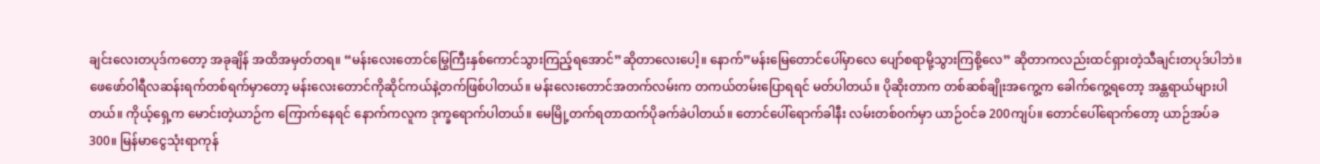ချင်းလေးတပုဒ်ကတော့ အခုချိန် အထိအမှတ်တရ။ “မန်းလေးတောင်မြွေကြီးနှစ်ကောင်သွားကြည့်ရအောင်”ဆိုတာလေးပေါ့။ နောက်”မန်းမြေတောင်ပေါ်မှာလေ ပျော်စရာမို့သွားကြစို့လေ” ဆိုတာကလည်းထင်ရှားတဲ့သီချင်းတပုဒ်ပါဘဲ။ ဖေဖော်ဝါရီလဆန်းရက်တစ်ရက်မှာတော့ မန်းလေးတောင်ကိုဆိုင်ကယ်နဲ့တက်ဖြစ်ပါတယ်။ မန်းလေးတောင်အတက်လမ်းက တကယ်တမ်းပြောရရင် မတ်ပါတယ်။ ပိုဆိုးတာက တစ်ဆစ်ချိုးအကွေ့က ခေါက်ကွေ့ရတော့ အန္တရာယ်များပါတယ်။ ကိုယ့်ရှေ့က မောင်းတဲ့ယာဉ်က ကြောက်နေရင် နောက်ကလူက ဒုက္ခရောက်ပါတယ်။ မေမြို့တက်ရတာထက်ပိုခက်ခဲပါတယ်။ တောင်ပေါ်ရောက်ခါနီး လမ်းတစ်ဝက်မှာ ယာဉ်ဝင်ခ 200ကျပ်။ တောင်ပေါ်ရောက်တော့ ယာဉ်အပ်ခ300။ မြန်မာငွေသုံးရာကုန်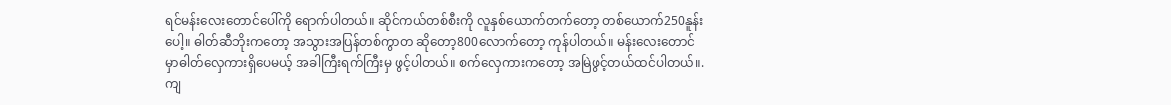ရင်မန်းလေးတောင်ပေါ်ကို ရောက်ပါတယ်။ ဆိုင်ကယ်တစ်စီးကို လူနှစ်ယောက်တက်တော့ တစ်ယောက်250နူန်းပေါ့။ ဓါတ်ဆီဘိုးကတော့ အသွားအပြန်တစ်ကွာတ ဆိုတော့800လောက်တော့ ကုန်ပါတယ်။ မန်းလေးတောင် မှာဓါတ်လှေကားရှိပေမယ့် အခါကြီးရက်ကြီးမှ ဖွင့်ပါတယ်။ စက်လှေကားကတော့ အမြဲဖွင့်တယ်ထင်ပါတယ်။. ကျ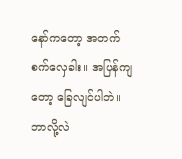နော်ကတော့ အတက်စက်လှေခါး။ အပြန်ကျတော့ ခြေလျင်ပါဘဲ။ ဘာလို့လဲ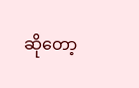ဆိုတော့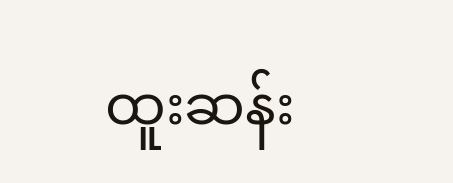ထူးဆန်း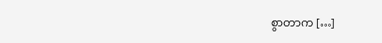စွာတာက […]